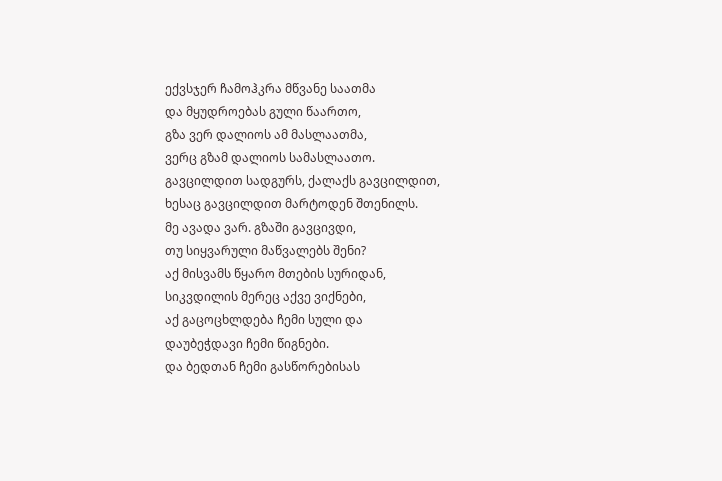ექვსჯერ ჩამოჰკრა მწვანე საათმა
და მყუდროებას გული წაართო,
გზა ვერ დალიოს ამ მასლაათმა,
ვერც გზამ დალიოს სამასლაათო.
გავცილდით სადგურს, ქალაქს გავცილდით,
ხესაც გავცილდით მარტოდენ შთენილს.
მე ავადა ვარ. გზაში გავცივდი,
თუ სიყვარული მაწვალებს შენი?
აქ მისვამს წყარო მთების სურიდან,
სიკვდილის მერეც აქვე ვიქნები,
აქ გაცოცხლდება ჩემი სული და
დაუბეჭდავი ჩემი წიგნები.
და ბედთან ჩემი გასწორებისას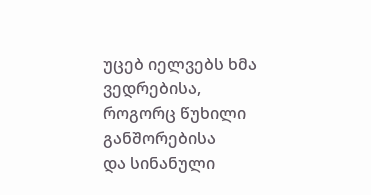უცებ იელვებს ხმა ვედრებისა,
როგორც წუხილი განშორებისა
და სინანული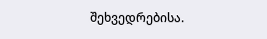შეხვედრებისა.